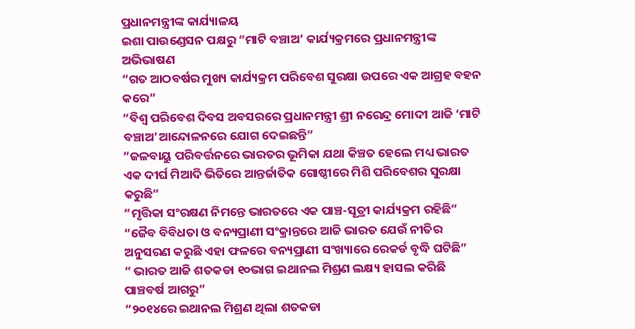ପ୍ରଧାନମନ୍ତ୍ରୀଙ୍କ କାର୍ଯ୍ୟାଳୟ
ଇଶା ପାଉଣ୍ଡେସନ ପକ୍ଷରୁ “ମାଟି ବଞ୍ଚାଅ’ କାର୍ଯ୍ୟକ୍ରମରେ ପ୍ରଧାନମନ୍ତ୍ରୀଙ୍କ ଅଭିଭାଷଣ
“ଗତ ଆଠବର୍ଷର ମୁଖ୍ୟ କାର୍ଯ୍ୟକ୍ରମ ପରିବେଶ ସୁରକ୍ଷା ଉପରେ ଏକ ଆଗ୍ରହ ବହନ କରେ”
“ବିଶ୍ୱ ପରିବେଶ ଦିବସ ଅବସରରେ ପ୍ରଧାନମନ୍ତ୍ରୀ ଶ୍ରୀ ନରେନ୍ଦ୍ର ମୋଦୀ ଆଜି ‘ମାଟି ବଞ୍ଚାଅ’ଆନ୍ଦୋଳନରେ ଯୋଗ ଦେଇଛନ୍ତି”
“ଜଳବାୟୁ ପରିବର୍ତ୍ତନରେ ଭାରତର ଭୂମିକା ଯଥା କିଞ୍ଚତ ହେଲେ ମଧ୍ୟ ଭାରତ ଏକ ଦୀର୍ଘ ମିଆଦି ଭିତିରେ ଆନ୍ତର୍ଜାତିକ ଗୋଷ୍ଠୀରେ ମିଶି ପରିବେଶର ସୁରକ୍ଷା କରୁଛି”
“ମୃତ୍ତିକା ସଂରକ୍ଷଣ ନିମନ୍ତେ ଭାରତରେ ଏକ ପାଞ୍ଚ-ସୂତ୍ରୀ କାର୍ଯ୍ୟକ୍ରମ ରହିଛି”
“ଜୈବ ବିବିଧତା ଓ ବନ୍ୟପ୍ରାଣୀ ସଂକ୍ରାନ୍ତରେ ଆଜି ଭାରତ ଯେଉଁ ନୀତିର ଅନୁସରଣ କରୁଛି ଏହା ଫଳରେ ବନ୍ୟପ୍ରାଣୀ ସଂଖ୍ୟାରେ ରେକର୍ଡ ବୃଦ୍ଧି ଘଟିଛି”
“ ଭାରତ ଆଜି ଶତକଡା ୧୦ଭାଗ ଇଥାନଲ ମିଶ୍ରଣ ଲକ୍ଷ୍ୟ ହାସଲ କରିଛି ପାଞ୍ଚବର୍ଷ ଆଗରୁ”
“୨୦୧୪ରେ ଇଥାନଲ ମିଶ୍ରଣ ଥିଲା ଶତକଡା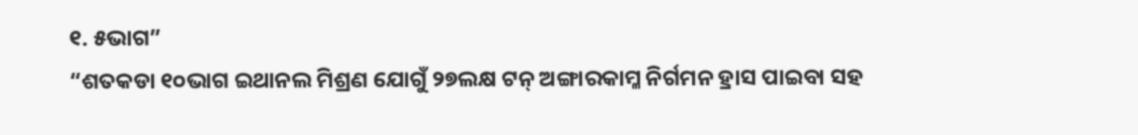୧. ୫ଭାଗ”
“ଶତକଡା ୧୦ଭାଗ ଇଥାନଲ ମିଶ୍ରଣ ଯୋଗୁଁ ୨୭ଲକ୍ଷ ଟନ୍ ଅଙ୍ଗାରକାମ୍ଳ ନିର୍ଗମନ ହ୍ରାସ ପାଇବା ସହ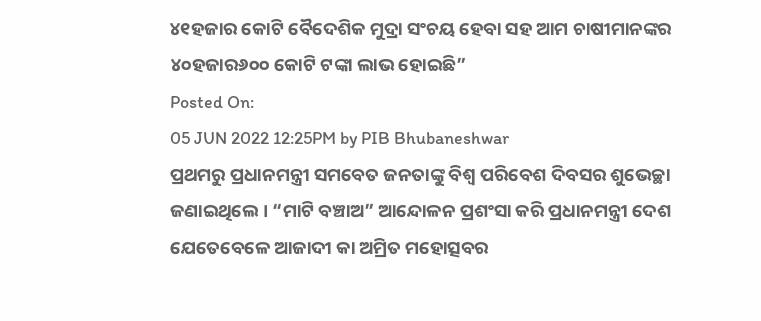୪୧ହଜାର କୋଟି ବୈଦେଶିକ ମୁଦ୍ରା ସଂଚୟ ହେବା ସହ ଆମ ଚାଷୀମାନଙ୍କର ୪୦ହଜାର୬୦୦ କୋଟି ଟଙ୍କା ଲାଭ ହୋଇଛି”
Posted On:
05 JUN 2022 12:25PM by PIB Bhubaneshwar
ପ୍ରଥମରୁ ପ୍ରଧାନମନ୍ତ୍ରୀ ସମବେତ ଜନତାଙ୍କୁ ବିଶ୍ୱ ପରିବେଶ ଦିବସର ଶୁଭେଚ୍ଛା ଜଣାଇଥିଲେ । “ମାଟି ବଞ୍ଚାଅ” ଆନ୍ଦୋଳନ ପ୍ରଶଂସା କରି ପ୍ରଧାନମନ୍ତ୍ରୀ ଦେଶ ଯେତେବେଳେ ଆଜାଦୀ କା ଅମ୍ରିତ ମହୋତ୍ସବର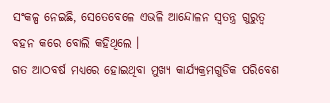ସଂକଳ୍ପ ନେଇଛି, ସେତେବେଳେ ଏଭଳି ଆନ୍ଦୋଳନ ସ୍ୱତନ୍ତ୍ର ଗୁରୁତ୍ୱ ବହନ କରେ ବୋଲି କହିଥିଲେ ।
ଗତ ଆଠବର୍ଷ ମଧ୍ୟରେ ହୋଇଥିବା ମୁଖ୍ୟ କାର୍ଯ୍ୟକ୍ରମଗୁଡିକ ପରିବେଶ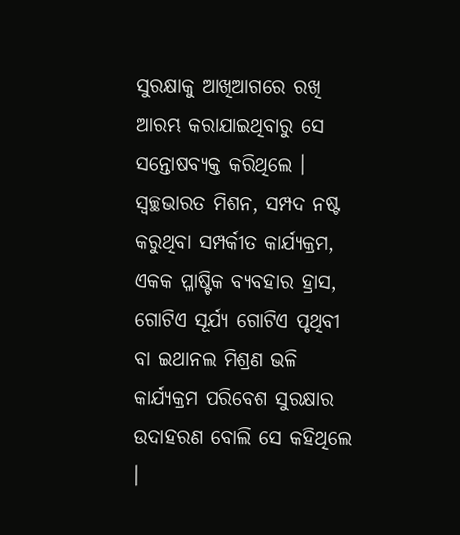ସୁରକ୍ଷାକୁ ଆଖିଆଗରେ ରଖି ଆରମ୍ଭ କରାଯାଇଥିବାରୁ ସେ ସନ୍ତୋଷବ୍ୟକ୍ତ କରିଥିଲେ । ସ୍ୱଚ୍ଛଭାରତ ମିଶନ, ସମ୍ପଦ ନଷ୍ଟ କରୁଥିବା ସମ୍ପର୍କୀତ କାର୍ଯ୍ୟକ୍ରମ, ଏକକ ପ୍ଳାଷ୍ଟିକ ବ୍ୟବହାର ହ୍ରାସ, ଗୋଟିଏ ସୂର୍ଯ୍ୟ ଗୋଟିଏ ପୃଥିବୀ ବା ଇଥାନଲ ମିଶ୍ରଣ ଭଳି କାର୍ଯ୍ୟକ୍ରମ ପରିବେଶ ସୁରକ୍ଷାର ଉଦାହରଣ ବୋଲି ସେ କହିଥିଲେ ।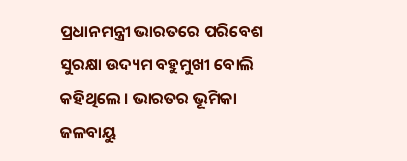ପ୍ରଧାନମନ୍ତ୍ରୀ ଭାରତରେ ପରିବେଶ ସୁରକ୍ଷା ଉଦ୍ୟମ ବହୁମୁଖୀ ବୋଲି କହିଥିଲେ । ଭାରତର ଭୂମିକା ଜଳବାୟୁ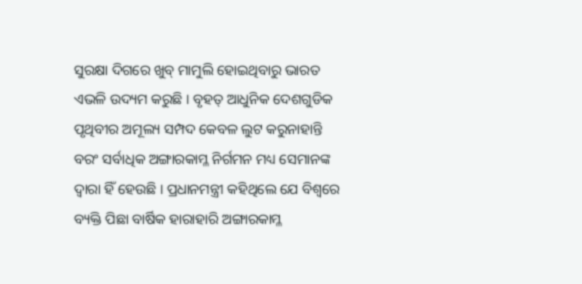ସୁରକ୍ଷା ଦିଗରେ ଖୁବ୍ ମାମୁଲି ହୋଇଥିବାରୁ ଭାରତ ଏଭଳି ଉଦ୍ୟମ କରୁଛି । ବୃହତ୍ ଆଧୁନିକ ଦେଶଗୁଡିକ ପୃଥିବୀର ଅମୂଲ୍ୟ ସମ୍ପଦ କେବଳ ଲୁଟ କରୁନାହାନ୍ତି ବରଂ ସର୍ବାଧିକ ଅଙ୍ଗାରକାମ୍ଳ ନିର୍ଗମନ ମଧ୍ୟ ସେମାନଙ୍କ ଦ୍ୱାରା ହିଁ ହେଉଛି । ପ୍ରଧାନମନ୍ତ୍ରୀ କହିଥିଲେ ଯେ ବିଶ୍ୱରେ ବ୍ୟକ୍ତି ପିଛା ବାର୍ଷିକ ହାରାହାରି ଅଙ୍ଗାରକାମ୍ଳ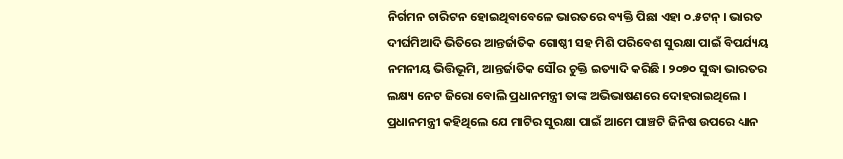ନିର୍ଗମନ ଚାରିଟନ ହୋଇଥିବାବେଳେ ଭାରତରେ ବ୍ୟକ୍ତି ପିଛା ଏହା ୦.୫ଟନ୍ । ଭାରତ ଦୀର୍ଘମିଆଦି ଭିତିରେ ଆନ୍ତର୍ଜାତିକ ଗୋଷ୍ଠୀ ସହ ମିଶି ପରିବେଶ ସୁରକ୍ଷା ପାଇଁ ବିପର୍ଯ୍ୟୟ ନମନୀୟ ଭିତ୍ତିଭୂମି, ଆନ୍ତର୍ଜାତିକ ସୌର ଚୁକ୍ତି ଇତ୍ୟାଦି କରିଛି । ୨୦୭୦ ସୁଦ୍ଧା ଭାରତର ଲକ୍ଷ୍ୟ ନେଟ ଜିରୋ ବୋଲି ପ୍ରଧାନମନ୍ତ୍ରୀ ତାଙ୍କ ଅଭିଭାଷଣରେ ଦୋହରାଇଥିଲେ ।
ପ୍ରଧାନମନ୍ତ୍ରୀ କହିଥିଲେ ଯେ ମାଟିର ସୁରକ୍ଷା ପାଇଁ ଆମେ ପାଞ୍ଚଟି ଜିନିଷ ଉପରେ ଧ୍ୟାନ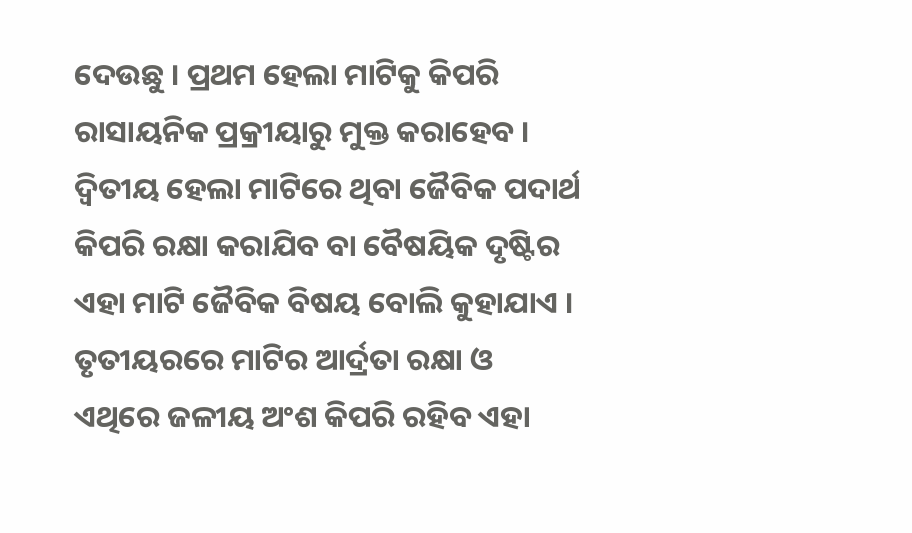ଦେଉଛୁ । ପ୍ରଥମ ହେଲା ମାଟିକୁ କିପରି ରାସାୟନିକ ପ୍ରକ୍ରୀୟାରୁ ମୁକ୍ତ କରାହେବ । ଦ୍ୱିତୀୟ ହେଲା ମାଟିରେ ଥିବା ଜୈବିକ ପଦାର୍ଥ କିପରି ରକ୍ଷା କରାଯିବ ବା ବୈଷୟିକ ଦୃଷ୍ଟିର ଏହା ମାଟି ଜୈବିକ ବିଷୟ ବୋଲି କୁହାଯାଏ । ତୃତୀୟରରେ ମାଟିର ଆର୍ଦ୍ରତା ରକ୍ଷା ଓ ଏଥିରେ ଜଳୀୟ ଅଂଶ କିପରି ରହିବ ଏହା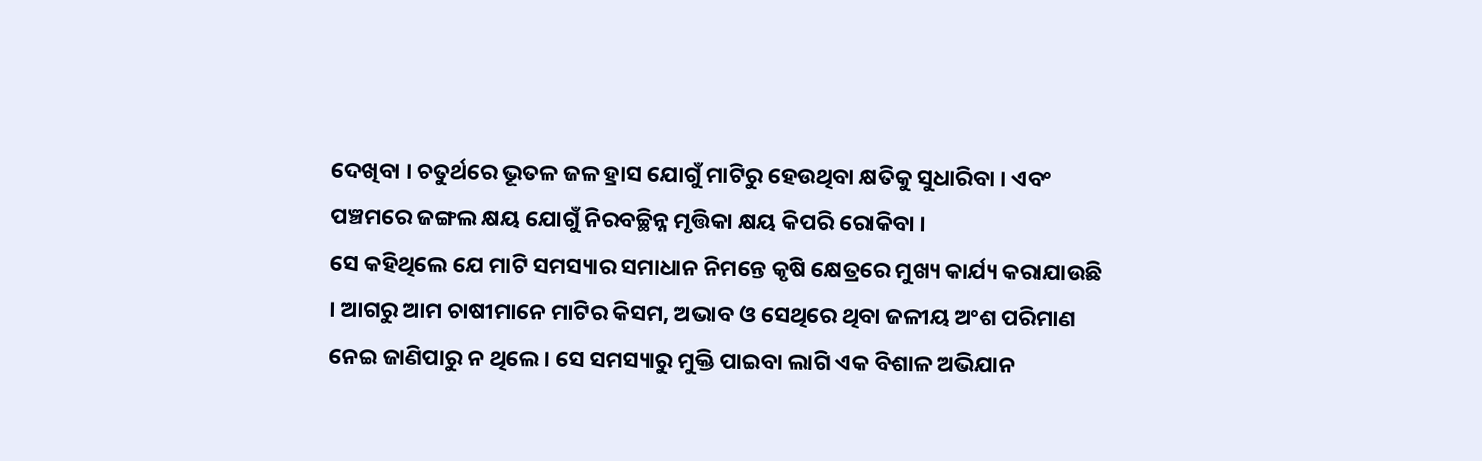ଦେଖିବା । ଚତୁର୍ଥରେ ଭୂତଳ ଜଳ ହ୍ରାସ ଯୋଗୁଁ ମାଟିରୁ ହେଉଥିବା କ୍ଷତିକୁ ସୁଧାରିବା । ଏବଂ ପଞ୍ଚମରେ ଜଙ୍ଗଲ କ୍ଷୟ ଯୋଗୁଁ ନିରବଚ୍ଛିନ୍ନ ମୃତ୍ତିକା କ୍ଷୟ କିପରି ରୋକିବା ।
ସେ କହିଥିଲେ ଯେ ମାଟି ସମସ୍ୟାର ସମାଧାନ ନିମନ୍ତେ କୃଷି କ୍ଷେତ୍ରରେ ମୁଖ୍ୟ କାର୍ଯ୍ୟ କରାଯାଉଛି । ଆଗରୁ ଆମ ଚାଷୀମାନେ ମାଟିର କିସମ, ଅଭାବ ଓ ସେଥିରେ ଥିବା ଜଳୀୟ ଅଂଶ ପରିମାଣ ନେଇ ଜାଣିପାରୁ ନ ଥିଲେ । ସେ ସମସ୍ୟାରୁ ମୁକ୍ତି ପାଇବା ଲାଗି ଏକ ବିଶାଳ ଅଭିଯାନ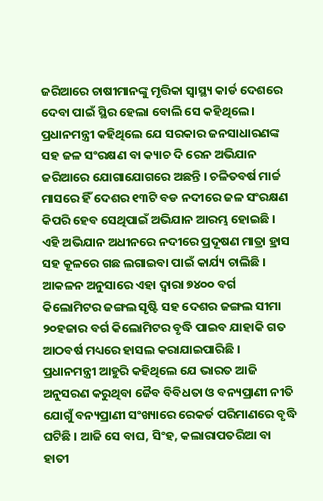ଜରିଆରେ ଚାଷୀମାନଙ୍କୁ ମୃତ୍ତିକା ସ୍ୱାସ୍ଥ୍ୟ କାର୍ଡ ଦେଶରେ ଦେବା ପାଇଁ ସ୍ଥିର ହେଲା ବୋଲି ସେ କହିଥିଲେ ।
ପ୍ରଧାନମନ୍ତ୍ରୀ କହିଥିଲେ ଯେ ସରକାର ଜନସାଧାରଣଙ୍କ ସହ ଜଳ ସଂରକ୍ଷଣ ବା କ୍ୟାଚ ଦି ରେନ ଅଭିଯାନ ଜରିଆରେ ଯୋଗାଯୋଗରେ ଅଛନ୍ତି । ଚଳିତବର୍ଷ ମାର୍ଚ୍ଚ ମାସରେ ହିଁ ଦେଶର ୧୩ଟି ବଡ ନଦୀରେ ଜଳ ସଂରକ୍ଷଣ କିପରି ହେବ ସେଥିପାଇଁ ଅଭିଯାନ ଆରମ୍ଭ ହୋଇଛି । ଏହି ଅଭିଯାନ ଅଧୀନରେ ନଦୀରେ ପ୍ରଦୂଷଣ ମାତ୍ରା ହ୍ରାସ ସହ କୂଳରେ ଗଛ ଲଗାଇବା ପାଇଁ କାର୍ଯ୍ୟ ଚାଲିଛି । ଆକଳନ ଅନୁସାରେ ଏହା ଦ୍ୱାରା ୭୪୦୦ ବର୍ଗ କିଲୋମିଟର ଜଙ୍ଗଲ ସୃଷ୍ଟି ସହ ଦେଶର ଜଙ୍ଗଲ ସୀମା ୨୦ହଜାର ବର୍ଗ କିଲୋମିଟର ବୃଦ୍ଧି ପାଇବ ଯାହାକି ଗତ ଆଠବର୍ଷ ମଧ୍ୟରେ ହାସଲ କରାଯାଇପାରିଛି ।
ପ୍ରଧାନମନ୍ତ୍ରୀ ଆହୁରି କହିଥିଲେ ଯେ ଭାରତ ଆଜି ଅନୁସରଣ କରୁଥିବା ଜୈବ ବିବିଧତା ଓ ବନ୍ୟପ୍ରାଣୀ ନୀତି ଯୋଗୁଁ ବନ୍ୟପ୍ରାଣୀ ସଂଖ୍ୟାରେ ରେକର୍ଡ ପରିମାଣରେ ବୃଦ୍ଧି ଘଟିଛି । ଆଜି ସେ ବାଘ, ସିଂହ, କଲାରାପତରିଆ ବା ହାତୀ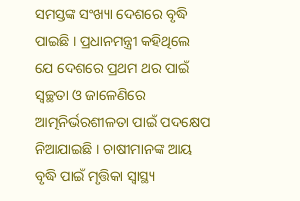ସମସ୍ତଙ୍କ ସଂଖ୍ୟା ଦେଶରେ ବୃଦ୍ଧି ପାଇଛି । ପ୍ରଧାନମନ୍ତ୍ରୀ କହିଥିଲେ ଯେ ଦେଶରେ ପ୍ରଥମ ଥର ପାଇଁ ସ୍ୱଚ୍ଛତା ଓ ଜାଳେଣିରେ ଆତ୍ମନିର୍ଭରଶୀଳତା ପାଇଁ ପଦକ୍ଷେପ ନିଆଯାଇଛି । ଚାଷୀମାନଙ୍କ ଆୟ ବୃଦ୍ଧି ପାଇଁ ମୃତ୍ତିକା ସ୍ୱାସ୍ଥ୍ୟ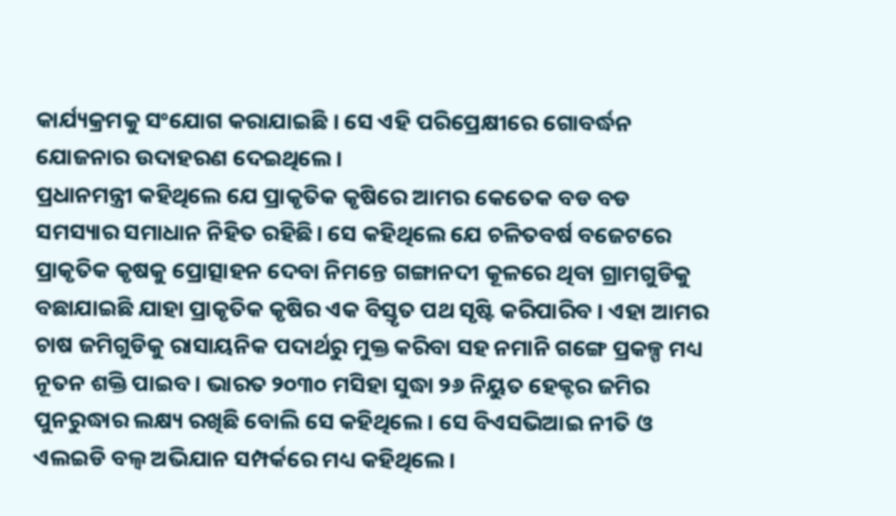କାର୍ଯ୍ୟକ୍ରମକୁ ସଂଯୋଗ କରାଯାଇଛି । ସେ ଏହି ପରିପ୍ରେକ୍ଷୀରେ ଗୋବର୍ଦ୍ଧନ ଯୋଜନାର ଉଦାହରଣ ଦେଇଥିଲେ ।
ପ୍ରଧାନମନ୍ତ୍ରୀ କହିଥିଲେ ଯେ ପ୍ରାକୃତିକ କୃଷିରେ ଆମର କେତେକ ବଡ ବଡ ସମସ୍ୟାର ସମାଧାନ ନିହିତ ରହିଛି। ସେ କହିଥିଲେ ଯେ ଚଳିତବର୍ଷ ବଜେଟରେ ପ୍ରାକୃତିକ କୃଷକୁ ପ୍ରୋତ୍ସାହନ ଦେବା ନିମନ୍ତେ ଗଙ୍ଗାନଦୀ କୂଳରେ ଥିବା ଗ୍ରାମଗୁଡିକୁ ବଛାଯାଇଛି ଯାହା ପ୍ରାକୃତିକ କୃଷିର ଏକ ବିସ୍ତୃତ ପଥ ସୃଷ୍ଟି କରିପାରିବ । ଏହା ଆମର ଚାଷ ଜମିଗୁଡିକୁ ରାସାୟନିକ ପଦାର୍ଥରୁ ମୁକ୍ତ କରିବା ସହ ନମାନି ଗଙ୍ଗେ ପ୍ରକଳ୍ପ ମଧ୍ୟ ନୂତନ ଶକ୍ତି ପାଇବ । ଭାରତ ୨୦୩୦ ମସିହା ସୁଦ୍ଧା ୨୬ ନିୟୁତ ହେକ୍ଟର ଜମିର ପୁନରୁଦ୍ଧାର ଲକ୍ଷ୍ୟ ରଖିଛି ବୋଲି ସେ କହିଥିଲେ । ସେ ବିଏସଭିଆଇ ନୀତି ଓ ଏଲଇଡି ବଲ୍ବ ଅଭିଯାନ ସମ୍ପର୍କରେ ମଧ୍ୟ କହିଥିଲେ ।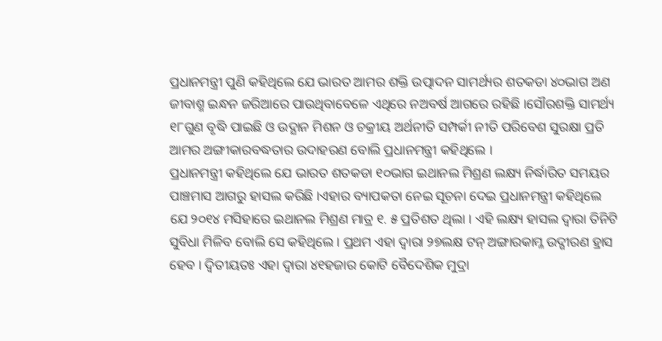ପ୍ରଧାନମନ୍ତ୍ରୀ ପୁଣି କହିଥିଲେ ଯେ ଭାରତ ଆମର ଶକ୍ତି ଉତ୍ପାଦନ ସାମର୍ଥ୍ୟର ଶତକଡା ୪୦ଭାଗ ଅଣ ଜୀବାଶ୍ମ ଇନ୍ଧନ ଜରିଆରେ ପାଉଥିବାବେଳେ ଏଥିରେ ନଅବର୍ଷ ଆଗରେ ରହିଛି ।ସୌରଶକ୍ତି ସାମର୍ଥ୍ୟ ୧୮ଗୁଣ ବୃଦ୍ଧି ପାଇଛି ଓ ଉଦ୍ଯାନ ମିଶନ ଓ ଚକ୍ରୀୟ ଅର୍ଥନୀତି ସମ୍ପର୍କୀ ନୀତି ପରିବେଶ ସୁରକ୍ଷା ପ୍ରତି ଆମର ଅଙ୍ଗୀକାରବଦ୍ଧତାର ଉଦାହରଣ ବୋଲି ପ୍ରଧାନମନ୍ତ୍ରୀ କହିଥିଲେ ।
ପ୍ରଧାନମନ୍ତ୍ରୀ କହିଥିଲେ ଯେ ଭାରତ ଶତକଡା ୧୦ଭାଗ ଇଥାନଲ ମିଶ୍ରଣ ଲକ୍ଷ୍ୟ ନିର୍ଦ୍ଧାରିତ ସମୟର ପାଞ୍ଚମାସ ଆଗରୁ ହାସଲ କରିଛି ।ଏହାର ବ୍ୟାପକତା ନେଇ ସୂଚନା ଦେଇ ପ୍ରଧାନମନ୍ତ୍ରୀ କହିଥିଲେ ଯେ ୨୦୧୪ ମସିହାରେ ଇଥାନଲ ମିଶ୍ରଣ ମାତ୍ର ୧. ୫ ପ୍ରତିଶତ ଥିଲା । ଏହି ଲକ୍ଷ୍ୟ ହାସଲ ଦ୍ୱାରା ତିନିଟି ସୁବିଧା ମିଳିବ ବୋଲି ସେ କହିଥିଲେ । ପ୍ରଥମ ଏହା ଦ୍ୱାରା ୨୭ଲକ୍ଷ ଟନ୍ ଅଙ୍ଗାରକାମ୍ଳ ଉଦ୍ଗୀରଣ ହ୍ରାସ ହେବ । ଦ୍ୱିତୀୟତଃ ଏହା ଦ୍ୱାରା ୪୧ହଜାର କୋଟି ବୈଦେଶିକ ମୁଦ୍ରା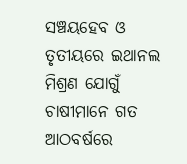ସଞ୍ଚୟହେବ ଓ ତୃତୀୟରେ ଇଥାନଲ ମିଶ୍ରଣ ଯୋଗୁଁ ଚାଷୀମାନେ ଗତ ଆଠବର୍ଷରେ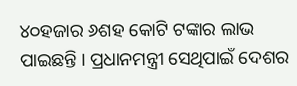୪୦ହଜାର ୬ଶହ କୋଟି ଟଙ୍କାର ଲାଭ ପାଇଛନ୍ତି । ପ୍ରଧାନମନ୍ତ୍ରୀ ସେଥିପାଇଁ ଦେଶର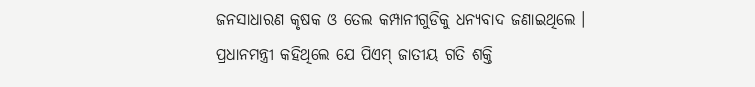ଜନସାଧାରଣ କୃଷକ ଓ ତେଲ କମ୍ପାନୀଗୁଡିକୁ ଧନ୍ୟବାଦ ଜଣାଇଥିଲେ ।
ପ୍ରଧାନମନ୍ତ୍ରୀ କହିଥିଲେ ଯେ ପିଏମ୍ ଜାତୀୟ ଗତି ଶକ୍ତି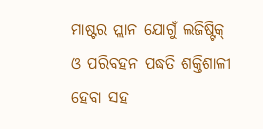ମାଷ୍ଟର ପ୍ଲାନ ଯୋଗୁଁ ଲଜିଷ୍ଟିକ୍ ଓ ପରିବହନ ପଦ୍ଧତି ଶକ୍ତିଶାଳୀ ହେବା ସହ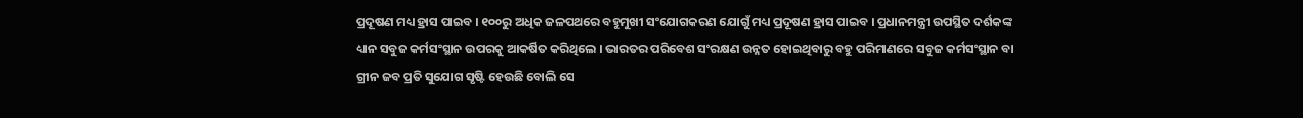ପ୍ରଦୂଷଣ ମଧ୍ୟ ହ୍ରାସ ପାଇବ । ୧୦୦ରୁ ଅଧିକ ଜଳପଥରେ ବହୁମୁଖୀ ସଂଯୋଗକରଣ ଯୋଗୁଁ ମଧ୍ୟ ପ୍ରଦୂଷଣ ହ୍ରାସ ପାଇବ । ପ୍ରଧାନମନ୍ତ୍ରୀ ଉପସ୍ଥିତ ଦର୍ଶକଙ୍କ ଧ୍ୟାନ ସବୁଜ କର୍ମସଂସ୍ଥାନ ଉପରକୁ ଆକର୍ଷିତ କରିଥିଲେ । ଭାରତର ପରିବେଶ ସଂରକ୍ଷଣ ଉନ୍ନତ ହୋଇଥିବାରୁ ବହୁ ପରିମାଣରେ ସବୁଜ କର୍ମସଂସ୍ଥାନ ବା ଗ୍ରୀନ ଜବ ପ୍ରତି ସୁଯୋଗ ସୃଷ୍ଟି ହେଉଛି ବୋଲି ସେ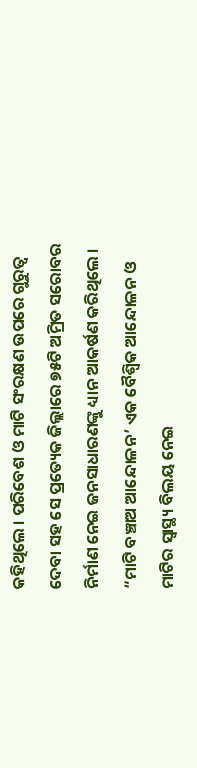କହିଥିଲେ । ପରିବେଶ ଓ ମାଟି ସଂରକ୍ଷଣ ଉପରେ ଗୁରୁତ୍ୱ ଦେବା ସହ ସେ ପ୍ରତ୍ୟେକ ଜିଲ୍ଲାରେ ୭୫ଟି ଅମ୍ରିତ ସରୋବର ନିର୍ମାଣ ନେଇ ଜନସାଧାରଣଙ୍କୁ ଧ୍ୟାନ ଆକର୍ଷଣ କରିଥିଲେ ।
“ମାଟି ବଞ୍ଚାଅ ଆନ୍ଦୋଳନ’ ଏକ ବୈଶ୍ୱିକ ଆନ୍ଦୋଳନ ଓ ମାଟିର ସ୍ୱାସ୍ଥ୍ୟ ବିଲୟ ନେଇ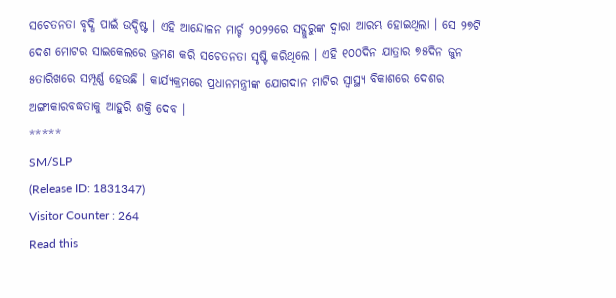ସଚେତନତା ବୃଦ୍ଧି ପାଇଁ ଉଦ୍ଦିଷ୍ଟ । ଏହି ଆନ୍ଦୋଳନ ମାର୍ଚ୍ଚ ୨୦୨୨ରେ ସଦ୍ଗୁରୁଙ୍କ ଦ୍ୱାରା ଆରମ୍ଭ ହୋଇଥିଲା । ସେ ୨୭ଟି ଦେଶ ମୋଟର ସାଇକେଲରେ ଭ୍ରମଣ କରି ସଚେତନତା ସୃଷ୍ଟି କରିଥିଲେ । ଏହି ୧୦୦ଦିନ ଯାତ୍ରାର ୭୫ଦିନ ଜୁନ ୫ତାରିଖରେ ସମ୍ପୂର୍ଣ୍ଣ ହେଉଛି । କାର୍ଯ୍ୟକ୍ରମରେ ପ୍ରଧାନମନ୍ତ୍ରୀଙ୍କ ଯୋଗଦାନ ମାଟିର ସ୍ୱାସ୍ଥ୍ୟ ବିକାଶରେ ଦେଶର ଅଙ୍ଗୀକାରବଦ୍ଧତାକୁ ଆହୁରି ଶକ୍ତି ଦେବ ।
*****
SM/SLP
(Release ID: 1831347)
Visitor Counter : 264
Read this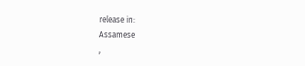release in:
Assamese
,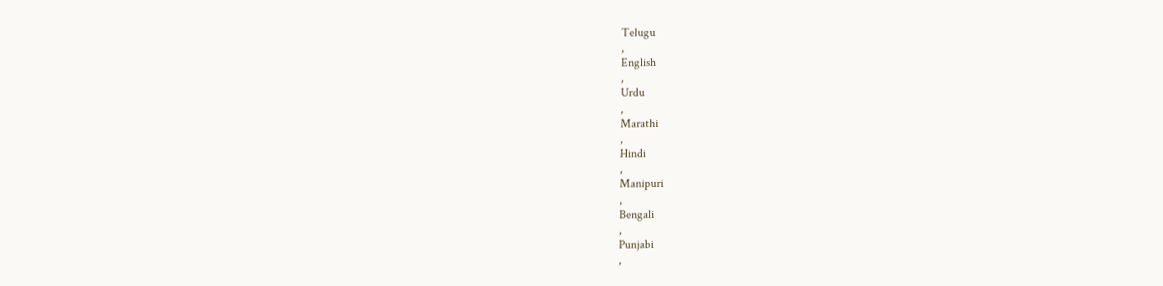Telugu
,
English
,
Urdu
,
Marathi
,
Hindi
,
Manipuri
,
Bengali
,
Punjabi
,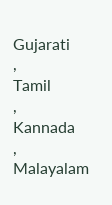Gujarati
,
Tamil
,
Kannada
,
Malayalam